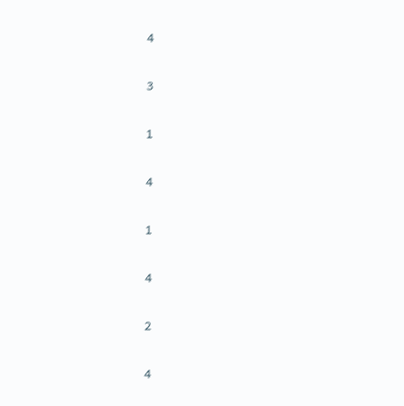4

3

1

4

1

4

2

4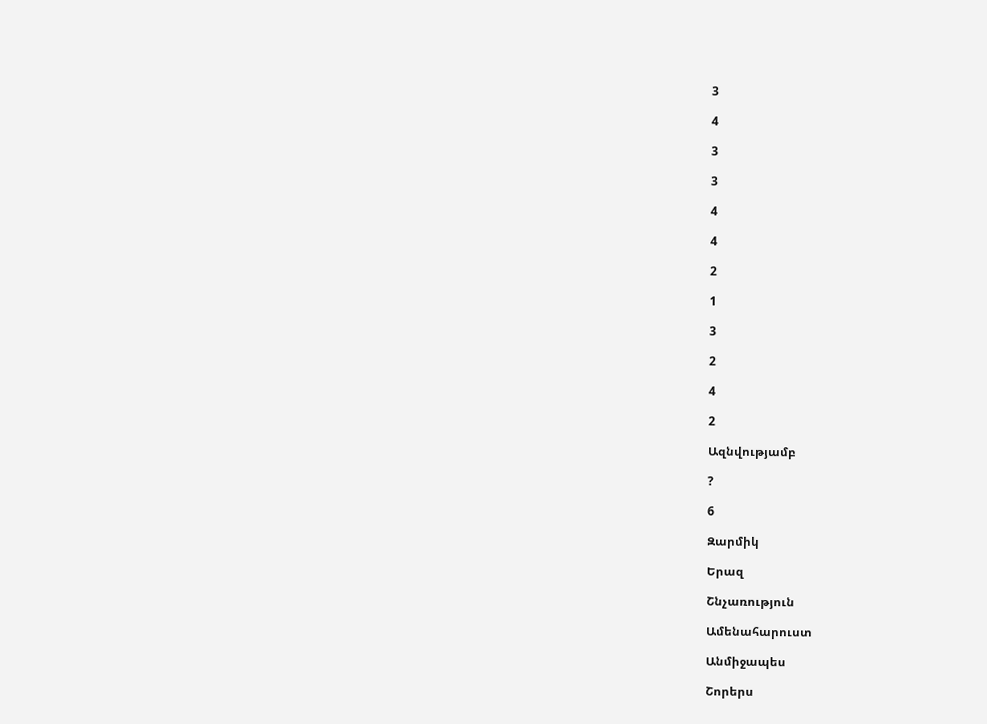3

4

3

3

4

4

2

1

3

2

4

2

Ազնվությամբ

?

6

Զարմիկ

Երազ

Շնչառություն

Ամենահարուստ

Անմիջապես

Շորերս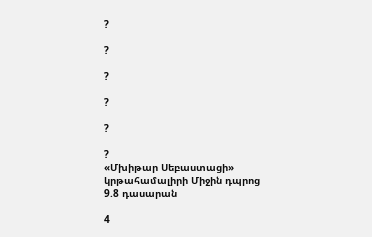?

?

?

?

?

?
«Մխիթար Սեբաստացի» կրթահամալիրի Միջին դպրոց 9.8 դասարան

4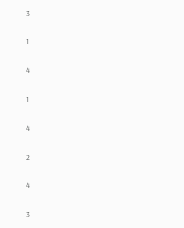3

1

4

1

4

2

4

3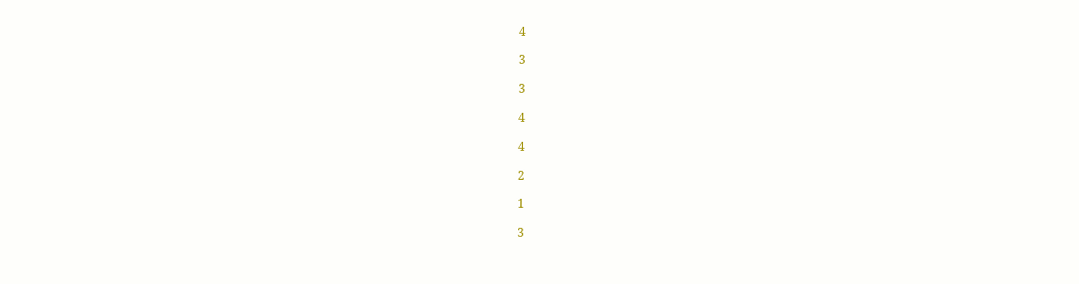4

3

3

4

4

2

1

3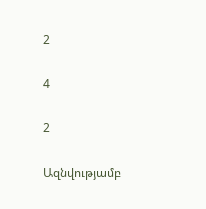2

4

2

Ազնվությամբ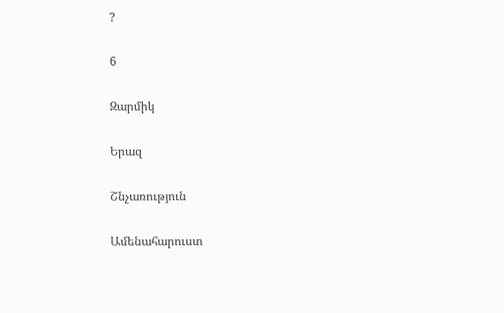?

6

Զարմիկ

Երազ

Շնչառություն

Ամենահարուստ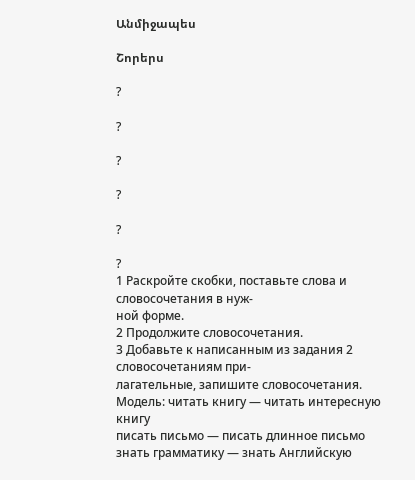Անմիջապես

Շորերս

?

?

?

?

?

?
1 Раскройте скобки, поставьте слова и словосочетания в нуж-
ной форме.
2 Продолжите словосочетания.
3 Добавьте к написанным из задания 2 словосочетаниям при-
лагательные, запишите словосочетания.
Модель: читать книгу — читать интересную книгу
писать письмо — писать длинное письмо
знать грамматику — знать Английскую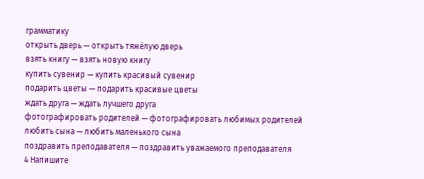грамматику
открыть дверь — открыть тяжёлую дверь
взять книгу — взять новую книгу
купить сувенир — купить красивый сувенир
подарить цветы — подарить красивые цветы
ждать друга — ждать лучшего друга
фотографировать родителей — фотографировать любимых родителей
любить сына — любить маленького сына
поздравить преподавателя — поздравить уважаемого преподавателя
4 Напишите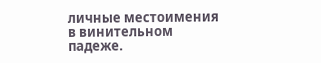личные местоимения в винительном падеже.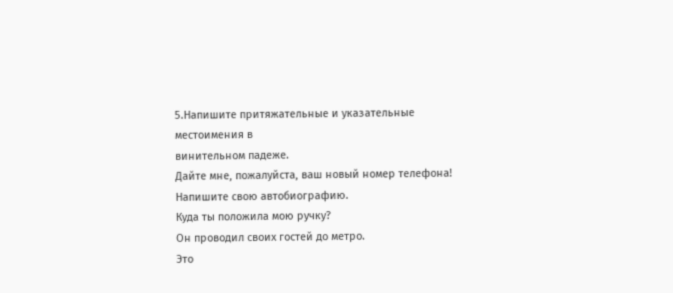5.Напишите притяжательные и указательные местоимения в
винительном падеже.
Дайте мне, пожалуйста, ваш новый номер телефона!
Напишите свою автобиографию.
Куда ты положила мою ручку?
Он проводил своих гостей до метро.
Это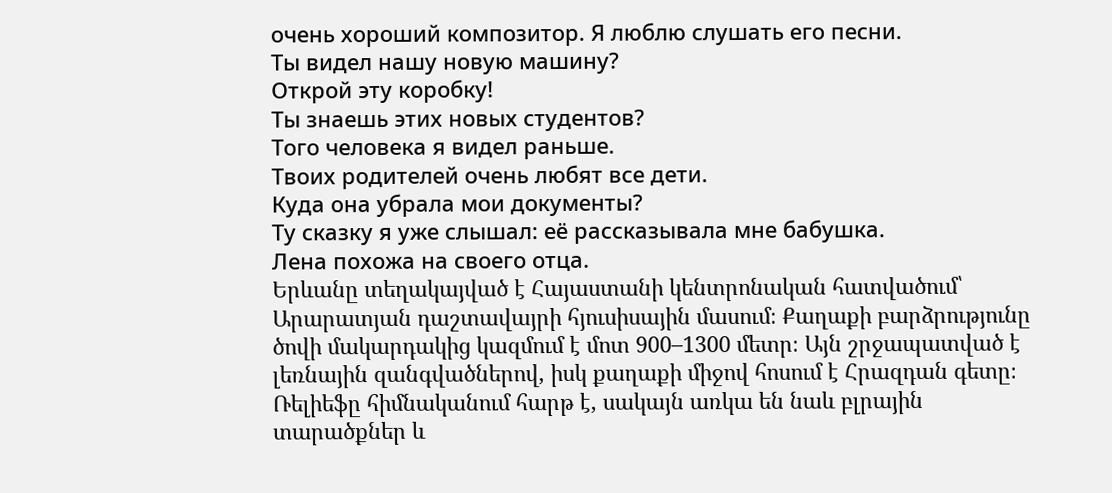очень хороший композитор. Я люблю слушать его песни.
Ты видел нашу новую машину?
Открой эту коробку!
Ты знаешь этих новых студентов?
Того человека я видел раньше.
Твоих родителей очень любят все дети.
Куда она убрала мои документы?
Ту сказку я уже слышал: её рассказывала мне бабушка.
Лена похожа на своего отца.
Երևանը տեղակայված է Հայաստանի կենտրոնական հատվածում՝ Արարատյան դաշտավայրի հյուսիսային մասում։ Քաղաքի բարձրությունը ծովի մակարդակից կազմում է մոտ 900–1300 մետր։ Այն շրջապատված է լեռնային զանգվածներով, իսկ քաղաքի միջով հոսում է Հրազդան գետը։ Ռելիեֆը հիմնականում հարթ է, սակայն առկա են նաև բլրային տարածքներ և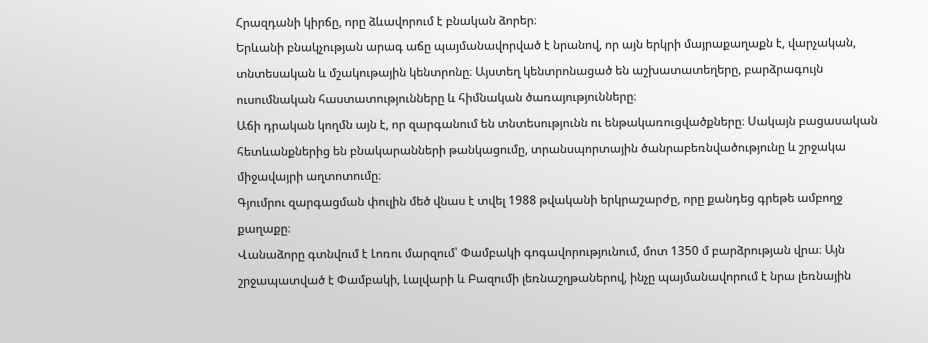Հրազդանի կիրճը, որը ձևավորում է բնական ձորեր։
Երևանի բնակչության արագ աճը պայմանավորված է նրանով, որ այն երկրի մայրաքաղաքն է, վարչական, տնտեսական և մշակութային կենտրոնը։ Այստեղ կենտրոնացած են աշխատատեղերը, բարձրագույն ուսումնական հաստատությունները և հիմնական ծառայությունները։
Աճի դրական կողմն այն է, որ զարգանում են տնտեսությունն ու ենթակառուցվածքները։ Սակայն բացասական հետևանքներից են բնակարանների թանկացումը, տրանսպորտային ծանրաբեռնվածությունը և շրջակա միջավայրի աղտոտումը։
Գյումրու զարգացման փուլին մեծ վնաս է տվել 1988 թվականի երկրաշարժը, որը քանդեց գրեթե ամբողջ քաղաքը։
Վանաձորը գտնվում է Լոռու մարզում՝ Փամբակի գոգավորությունում, մոտ 1350 մ բարձրության վրա։ Այն շրջապատված է Փամբակի, Լալվարի և Բազումի լեռնաշղթաներով, ինչը պայմանավորում է նրա լեռնային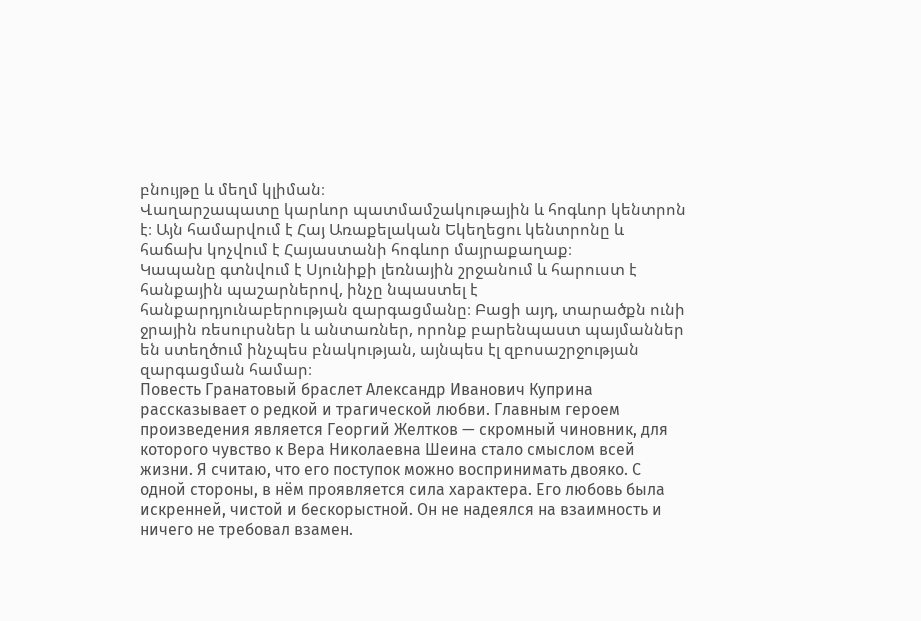բնույթը և մեղմ կլիման։
Վաղարշապատը կարևոր պատմամշակութային և հոգևոր կենտրոն է։ Այն համարվում է Հայ Առաքելական Եկեղեցու կենտրոնը և հաճախ կոչվում է Հայաստանի հոգևոր մայրաքաղաք։
Կապանը գտնվում է Սյունիքի լեռնային շրջանում և հարուստ է հանքային պաշարներով, ինչը նպաստել է հանքարդյունաբերության զարգացմանը։ Բացի այդ, տարածքն ունի ջրային ռեսուրսներ և անտառներ, որոնք բարենպաստ պայմաններ են ստեղծում ինչպես բնակության, այնպես էլ զբոսաշրջության զարգացման համար։
Повесть Гранатовый браслет Александр Иванович Куприна рассказывает о редкой и трагической любви. Главным героем произведения является Георгий Желтков — скромный чиновник, для которого чувство к Вера Николаевна Шеина стало смыслом всей жизни. Я считаю, что его поступок можно воспринимать двояко. С одной стороны, в нём проявляется сила характера. Его любовь была искренней, чистой и бескорыстной. Он не надеялся на взаимность и ничего не требовал взамен.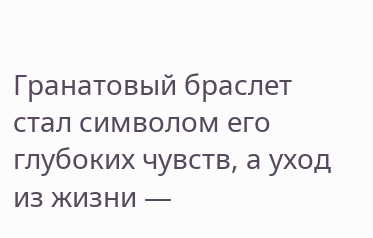Гранатовый браслет стал символом его глубоких чувств, а уход из жизни —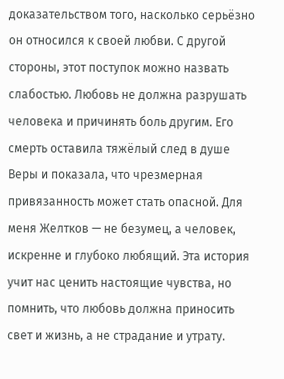доказательством того, насколько серьёзно он относился к своей любви. С другой стороны, этот поступок можно назвать слабостью. Любовь не должна разрушать человека и причинять боль другим. Его смерть оставила тяжёлый след в душе Веры и показала, что чрезмерная привязанность может стать опасной. Для меня Желтков — не безумец, а человек, искренне и глубоко любящий. Эта история учит нас ценить настоящие чувства, но помнить, что любовь должна приносить свет и жизнь, а не страдание и утрату.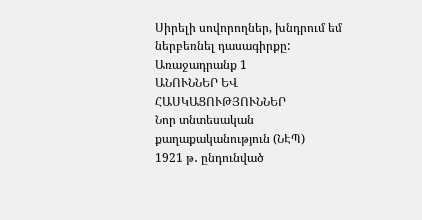Սիրելի սովորողներ, խնդրում եմ ներբեռնել դասագիրքը:
Առաջադրանք 1
ԱՆՈՒՆՆԵՐ ԵՎ ՀԱՍԿԱՑՈՒԹՅՈՒՆՆԵՐ
Նոր տնտեսական քաղաքականություն (ՆԷՊ)
1921 թ․ ընդունված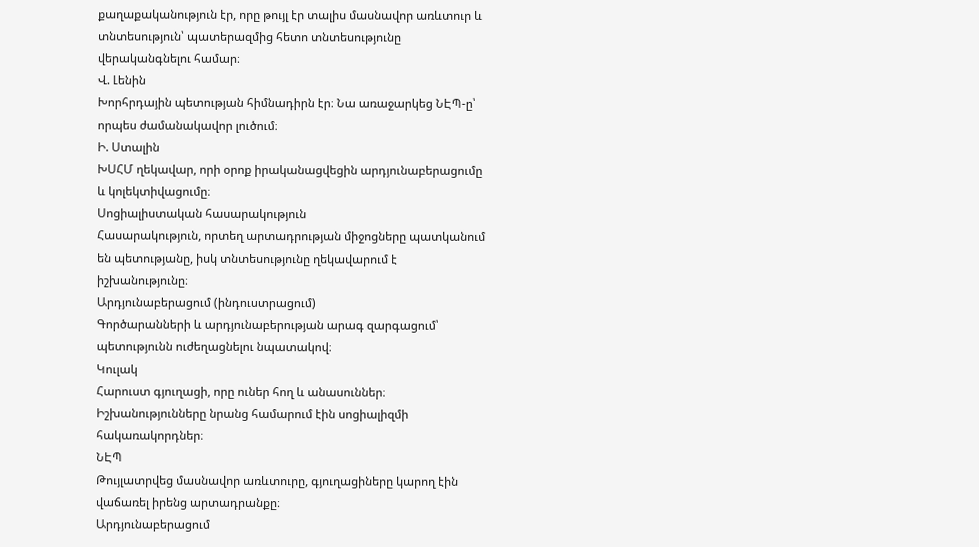քաղաքականություն էր, որը թույլ էր տալիս մասնավոր առևտուր և տնտեսություն՝ պատերազմից հետո տնտեսությունը վերականգնելու համար։
Վ. Լենին
Խորհրդային պետության հիմնադիրն էր։ Նա առաջարկեց ՆԷՊ-ը՝ որպես ժամանակավոր լուծում։
Ի. Ստալին
ԽՍՀՄ ղեկավար, որի օրոք իրականացվեցին արդյունաբերացումը և կոլեկտիվացումը։
Սոցիալիստական հասարակություն
Հասարակություն, որտեղ արտադրության միջոցները պատկանում են պետությանը, իսկ տնտեսությունը ղեկավարում է իշխանությունը։
Արդյունաբերացում (ինդուստրացում)
Գործարանների և արդյունաբերության արագ զարգացում՝ պետությունն ուժեղացնելու նպատակով։
Կուլակ
Հարուստ գյուղացի, որը ուներ հող և անասուններ։ Իշխանությունները նրանց համարում էին սոցիալիզմի հակառակորդներ։
ՆԷՊ
Թույլատրվեց մասնավոր առևտուրը, գյուղացիները կարող էին վաճառել իրենց արտադրանքը։
Արդյունաբերացում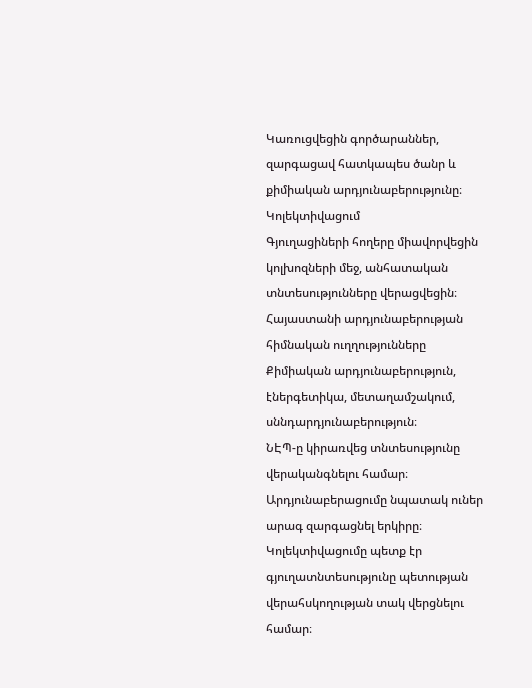Կառուցվեցին գործարաններ, զարգացավ հատկապես ծանր և քիմիական արդյունաբերությունը։
Կոլեկտիվացում
Գյուղացիների հողերը միավորվեցին կոլխոզների մեջ, անհատական տնտեսությունները վերացվեցին։
Հայաստանի արդյունաբերության հիմնական ուղղությունները
Քիմիական արդյունաբերություն, էներգետիկա, մետաղամշակում, սննդարդյունաբերություն։
ՆԷՊ-ը կիրառվեց տնտեսությունը վերականգնելու համար։
Արդյունաբերացումը նպատակ ուներ արագ զարգացնել երկիրը։
Կոլեկտիվացումը պետք էր գյուղատնտեսությունը պետության վերահսկողության տակ վերցնելու համար։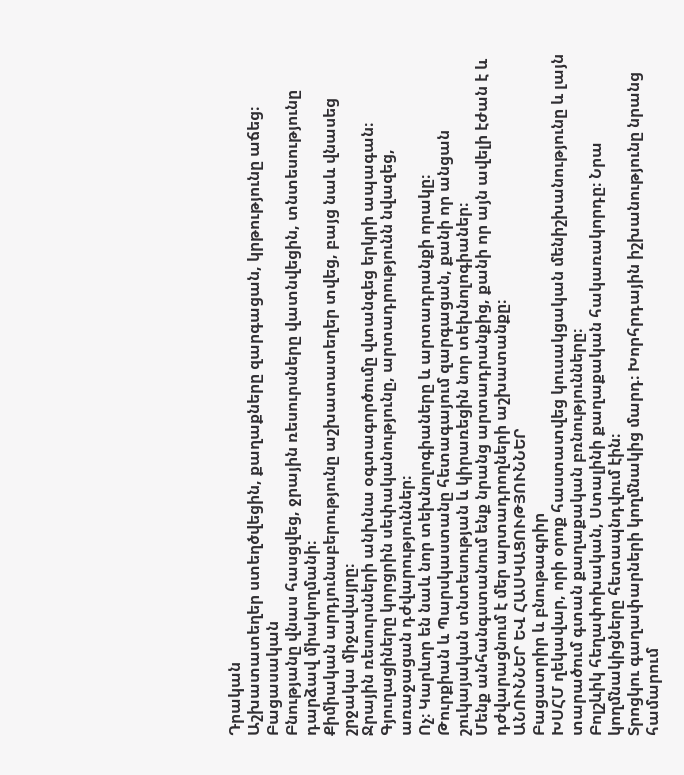Դրական
Աշխատատեղեր ստեղծվեցին, քաղաքները զարգացան, կրթությունը աճեց։
Բացասական
Բնությանը վնաս հասցվեց, ջրային ռեսուրսները վատնվեցին, տնտեսությունը դարձավ միակողմանի։
Քիմիական արդյունաբերությունը աշխատատեղեր տվեց, բայց նաև վնասեց շրջակա միջավայրը։
Ջրային ռեսուրսների անխնա օգտագործումը վտանգեց երկրի ապագան։
Գյուղացիները կորցրին սեփականությունը, արտադրությունն նվազեց, առաջացան դժվարություններ։
Ոչ։ Կարևոր են նաև նոր տեխնոլոգիաները և արտադրանքի որակը։
Թուրքիան և Պարսկաստանը հետագայում զարգացան, քանի որ անցան շուկայական տնտեսության և կիրառեցին նոր տեխնոլոգիաներ։
Մենք անհանգստանում ենք նրանց արտադրանքից, քանի որ այն ավելի էժան է և դժվարացնում է մեր արտադրողների աշխատանքը։
ԱՆՈՒՆՆԵՐ ԵՎ ՀԱՍԿԱՑՈՒԹՅՈՒՆՆԵՐ
Բացատրիր և բնութագրիր
ԽՍՀՄ ղեկավար, որի օրոք հաստատվեց կուսակցական մենիշխանությունը և լայն տարածում գտան քաղաքական բռնությունները։
Բոլշևիկ հեղափոխական, Ստալինի քաղաքական հակառակորդը։ Նրա կողմնակիցները հետապնդվում էին։
Տրոցկու գաղափարների կողմնակից մարդ։ Խորհրդային իշխանությունը նրանց համարում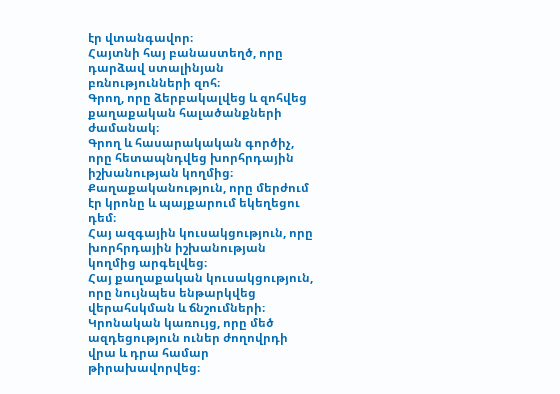էր վտանգավոր։
Հայտնի հայ բանաստեղծ, որը դարձավ ստալինյան բռնությունների զոհ։
Գրող, որը ձերբակալվեց և զոհվեց քաղաքական հալածանքների ժամանակ։
Գրող և հասարակական գործիչ, որը հետապնդվեց խորհրդային իշխանության կողմից։
Քաղաքականություն, որը մերժում էր կրոնը և պայքարում եկեղեցու դեմ։
Հայ ազգային կուսակցություն, որը խորհրդային իշխանության կողմից արգելվեց։
Հայ քաղաքական կուսակցություն, որը նույնպես ենթարկվեց վերահսկման և ճնշումների։
Կրոնական կառույց, որը մեծ ազդեցություն ուներ ժողովրդի վրա և դրա համար թիրախավորվեց։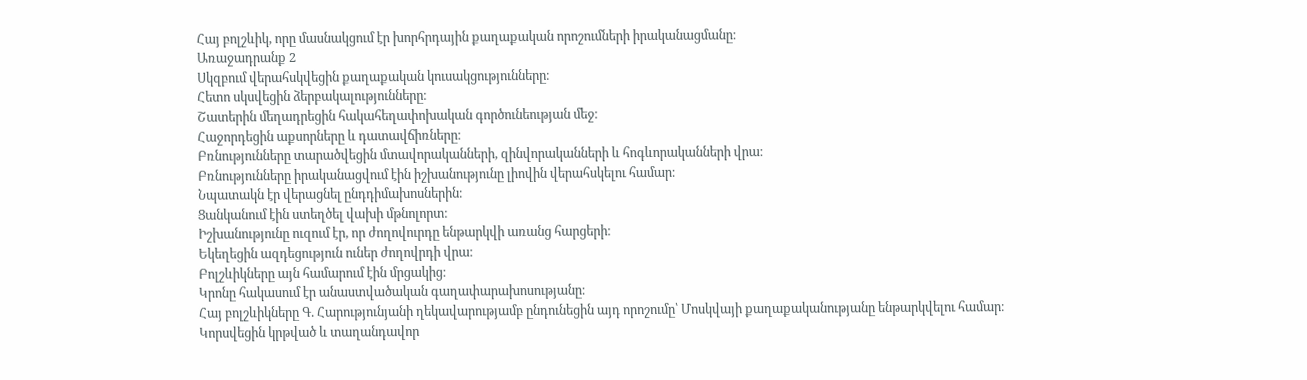Հայ բոլշևիկ, որը մասնակցում էր խորհրդային քաղաքական որոշումների իրականացմանը։
Առաջադրանք 2
Սկզբում վերահսկվեցին քաղաքական կուսակցությունները։
Հետո սկսվեցին ձերբակալությունները։
Շատերին մեղադրեցին հակահեղափոխական գործունեության մեջ։
Հաջորդեցին աքսորները և դատավճիռները։
Բռնությունները տարածվեցին մտավորականների, զինվորականների և հոգևորականների վրա։
Բռնությունները իրականացվում էին իշխանությունը լիովին վերահսկելու համար։
Նպատակն էր վերացնել ընդդիմախոսներին։
Ցանկանում էին ստեղծել վախի մթնոլորտ։
Իշխանությունը ուզում էր, որ ժողովուրդը ենթարկվի առանց հարցերի։
Եկեղեցին ազդեցություն ուներ ժողովրդի վրա։
Բոլշևիկները այն համարում էին մրցակից։
Կրոնը հակասում էր անաստվածական գաղափարախոսությանը։
Հայ բոլշևիկները Գ. Հարությունյանի ղեկավարությամբ ընդունեցին այդ որոշումը՝ Մոսկվայի քաղաքականությանը ենթարկվելու համար։
Կորսվեցին կրթված և տաղանդավոր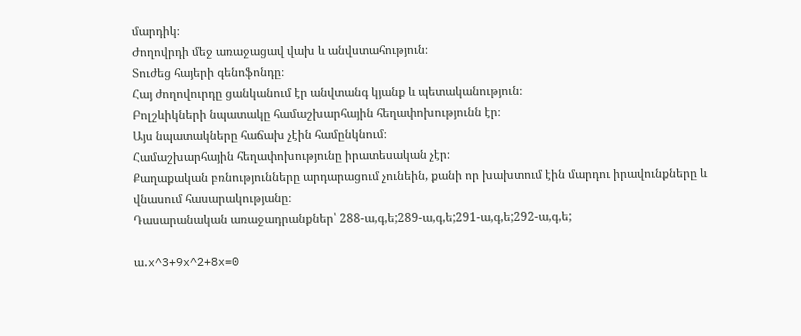մարդիկ։
Ժողովրդի մեջ առաջացավ վախ և անվստահություն։
Տուժեց հայերի գենոֆոնդը։
Հայ ժողովուրդը ցանկանում էր անվտանգ կյանք և պետականություն։
Բոլշևիկների նպատակը համաշխարհային հեղափոխությունն էր։
Այս նպատակները հաճախ չէին համընկնում։
Համաշխարհային հեղափոխությունը իրատեսական չէր։
Քաղաքական բռնությունները արդարացում չունեին, քանի որ խախտում էին մարդու իրավունքները և վնասում հասարակությանը։
Դասարանական առաջադրանքներ՝ 288-ա,գ,ե;289-ա,գ,ե;291-ա,գ,ե;292-ա,գ,ե;

ա․x^3+9x^2+8x=0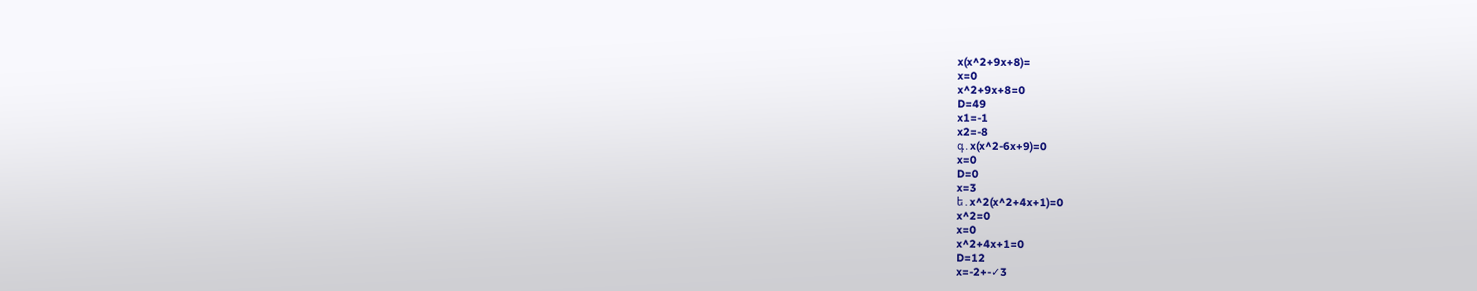x(x^2+9x+8)=
x=0
x^2+9x+8=0
D=49
x1=-1
x2=-8
գ․x(x^2-6x+9)=0
x=0
D=0
x=3
ե․x^2(x^2+4x+1)=0
x^2=0
x=0
x^2+4x+1=0
D=12
x=-2+-✓3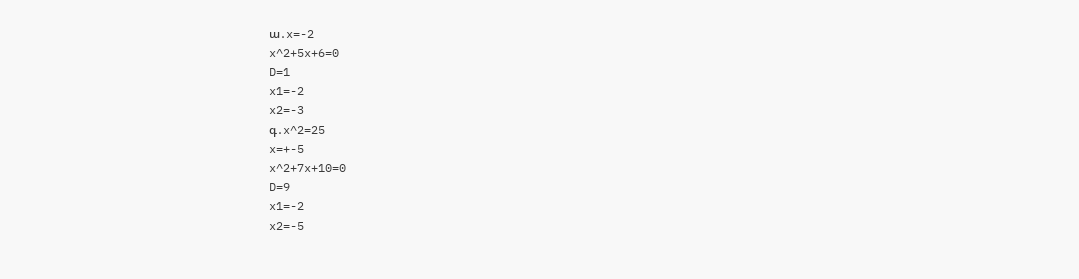ա․x=-2
x^2+5x+6=0
D=1
x1=-2
x2=-3
գ․x^2=25
x=+-5
x^2+7x+10=0
D=9
x1=-2
x2=-5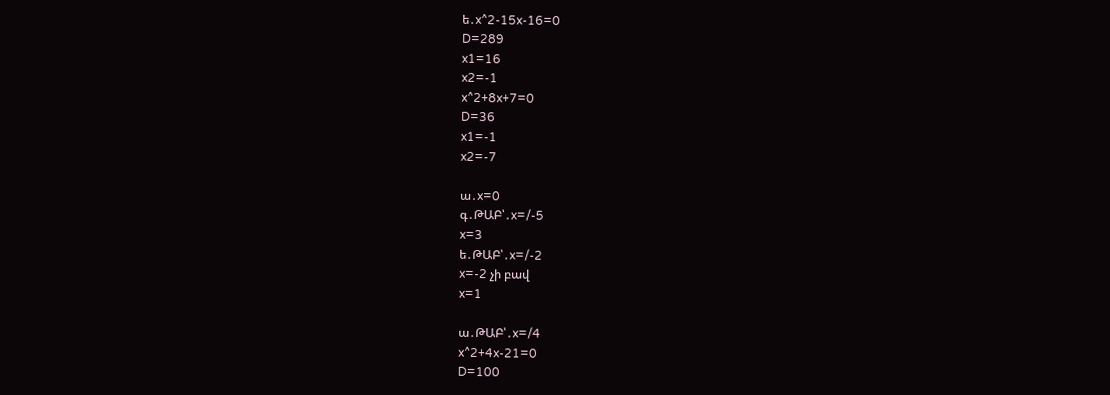ե․x^2-15x-16=0
D=289
x1=16
x2=-1
x^2+8x+7=0
D=36
x1=-1
x2=-7

ա․x=0
գ․ԹԱԲ՝․x=/-5
x=3
ե․ԹԱԲ՝․x=/-2
x=-2 չի բավ
x=1

ա․ԹԱԲ՝․x=/4
x^2+4x-21=0
D=100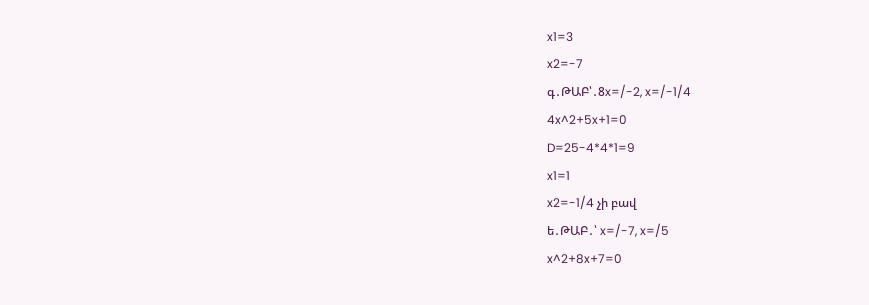x1=3
x2=-7
գ․ԹԱԲ՝․8x=/-2, x=/-1/4
4x^2+5x+1=0
D=25-4*4*1=9
x1=1
x2=-1/4 չի բավ
ե․ԹԱԲ․՝ x=/-7, x=/5
x^2+8x+7=0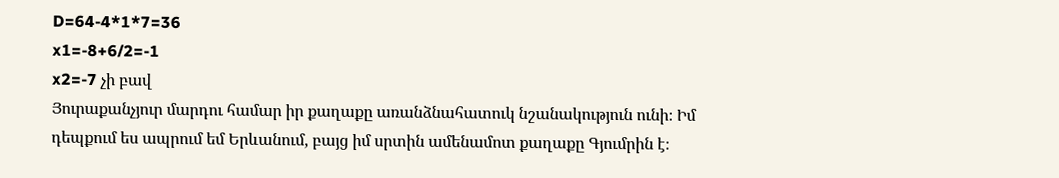D=64-4*1*7=36
x1=-8+6/2=-1
x2=-7 չի բավ
Յուրաքանչյուր մարդու համար իր քաղաքը առանձնահատուկ նշանակություն ունի։ Իմ դեպքում ես ապրում եմ Երևանում, բայց իմ սրտին ամենամոտ քաղաքը Գյումրին է։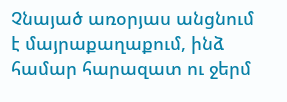Չնայած առօրյաս անցնում է մայրաքաղաքում, ինձ համար հարազատ ու ջերմ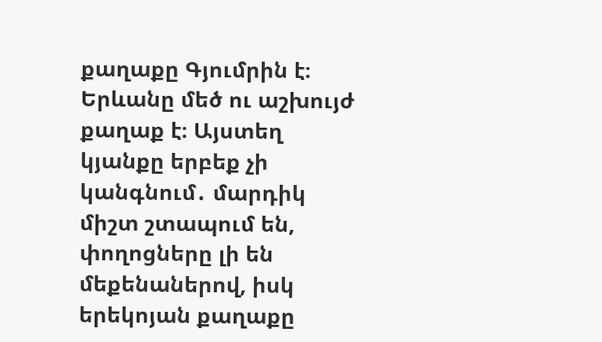քաղաքը Գյումրին է։
Երևանը մեծ ու աշխույժ քաղաք է։ Այստեղ կյանքը երբեք չի կանգնում․ մարդիկ միշտ շտապում են, փողոցները լի են մեքենաներով, իսկ երեկոյան քաղաքը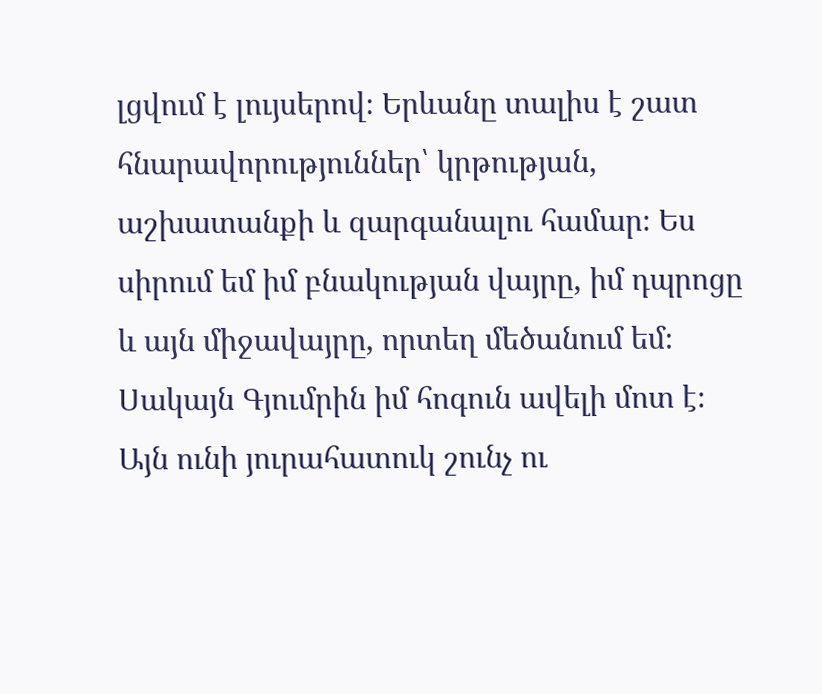լցվում է լույսերով։ Երևանը տալիս է շատ հնարավորություններ՝ կրթության, աշխատանքի և զարգանալու համար։ Ես սիրում եմ իմ բնակության վայրը, իմ դպրոցը և այն միջավայրը, որտեղ մեծանում եմ։ Սակայն Գյումրին իմ հոգուն ավելի մոտ է։ Այն ունի յուրահատուկ շունչ ու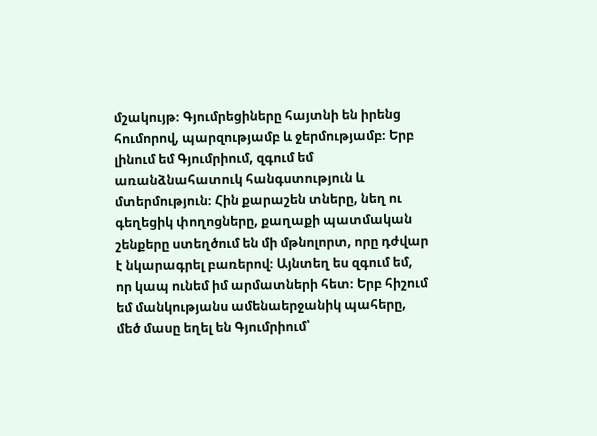մշակույթ։ Գյումրեցիները հայտնի են իրենց հումորով, պարզությամբ և ջերմությամբ։ Երբ լինում եմ Գյումրիում, զգում եմ առանձնահատուկ հանգստություն և մտերմություն։ Հին քարաշեն տները, նեղ ու գեղեցիկ փողոցները, քաղաքի պատմական շենքերը ստեղծում են մի մթնոլորտ, որը դժվար է նկարագրել բառերով։ Այնտեղ ես զգում եմ, որ կապ ունեմ իմ արմատների հետ։ Երբ հիշում եմ մանկությանս ամենաերջանիկ պահերը, մեծ մասը եղել են Գյումրիում՝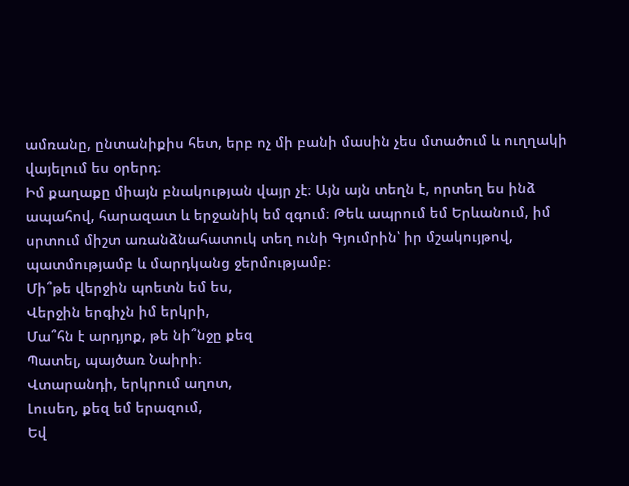ամռանը, ընտանիքիս հետ, երբ ոչ մի բանի մասին չես մտածում և ուղղակի վայելում ես օրերդ։
Իմ քաղաքը միայն բնակության վայր չէ։ Այն այն տեղն է, որտեղ ես ինձ ապահով, հարազատ և երջանիկ եմ զգում։ Թեև ապրում եմ Երևանում, իմ սրտում միշտ առանձնահատուկ տեղ ունի Գյումրին՝ իր մշակույթով, պատմությամբ և մարդկանց ջերմությամբ։
Մի՞թե վերջին պոետն եմ ես,
Վերջին երգիչն իմ երկրի,
Մա՞հն է արդյոք, թե նի՞նջը քեզ
Պատել, պայծառ Նաիրի։
Վտարանդի, երկրում աղոտ,
Լուսեղ, քեզ եմ երազում,
Եվ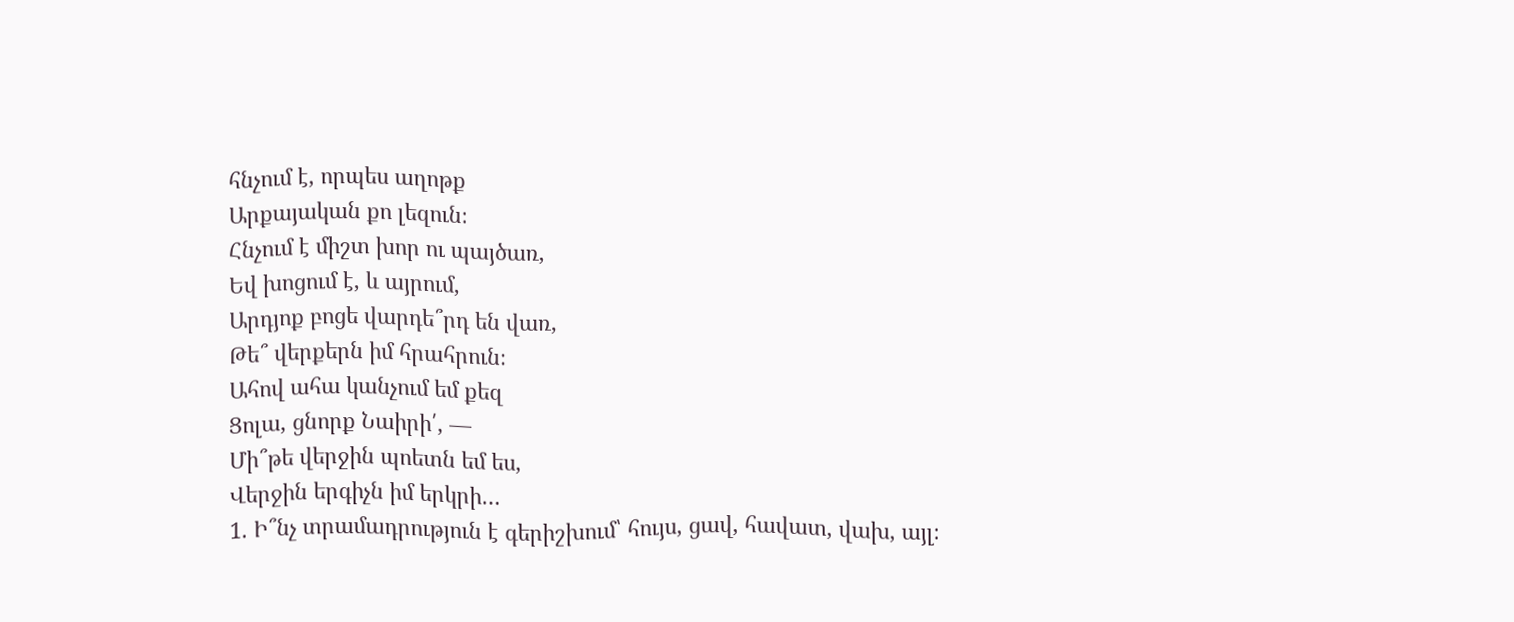հնչում է, որպես աղոթք
Արքայական քո լեզուն։
Հնչում է միշտ խոր ու պայծառ,
Եվ խոցում է, և այրում,
Արդյոք բոցե վարդե՞րդ են վառ,
Թե՞ վերքերն իմ հրահրուն։
Ահով ահա կանչում եմ քեզ
Ցոլա, ցնորք Նաիրի՛, —
Մի՞թե վերջին պոետն եմ ես,
Վերջին երգիչն իմ երկրի…
1. Ի՞նչ տրամադրություն է գերիշխում՝ հույս, ցավ, հավատ, վախ, այլ։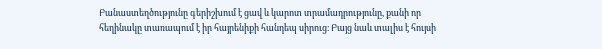Բանաստեղծությունը գերիշխում է ցավ և կարոտ տրամադրությունը, քանի որ հեղինակը տառապում է իր հայրենիքի հանդեպ սիրուց։ Բայց նաև տալիս է հույսի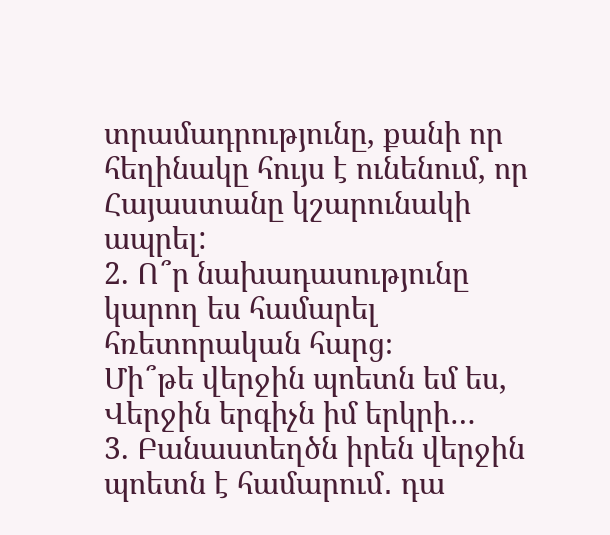տրամադրությունը, քանի որ հեղինակը հույս է ունենում, որ Հայաստանը կշարունակի ապրել:
2. Ո՞ր նախադասությունը կարող ես համարել հռետորական հարց։
Մի՞թե վերջին պոետն եմ ես,
Վերջին երգիչն իմ երկրի…
3. Բանաստեղծն իրեն վերջին պոետն է համարում․ դա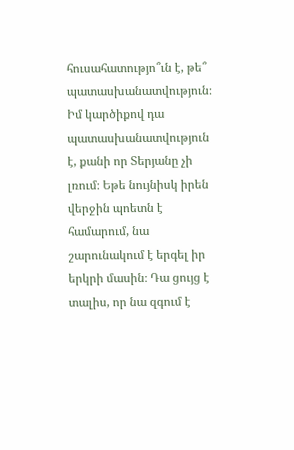հուսահատությո՞ւն է, թե՞ պատասխանատվություն։
Իմ կարծիքով դա պատասխանատվություն է, քանի որ Տերյանը չի լռում։ Եթե նույնիսկ իրեն վերջին պոետն է համարում, նա շարունակում է երգել իր երկրի մասին։ Դա ցույց է տալիս, որ նա զգում է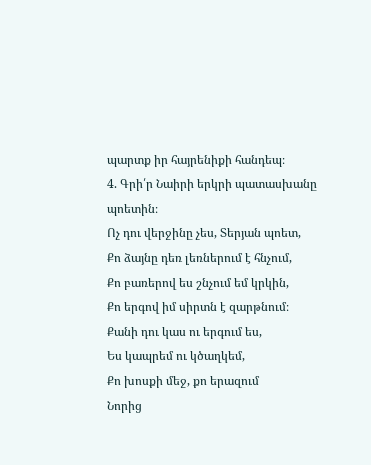պարտք իր հայրենիքի հանդեպ։
4. Գրի՛ր Նաիրի երկրի պատասխանը պոետին։
Ոչ դու վերջինը չես, Տերյան պոետ,
Քո ձայնը դեռ լեռներում է հնչում,
Քո բառերով ես շնչում եմ կրկին,
Քո երգով իմ սիրտն է զարթնում։
Քանի դու կաս ու երգում ես,
Ես կապրեմ ու կծաղկեմ,
Քո խոսքի մեջ, քո երազում
Նորից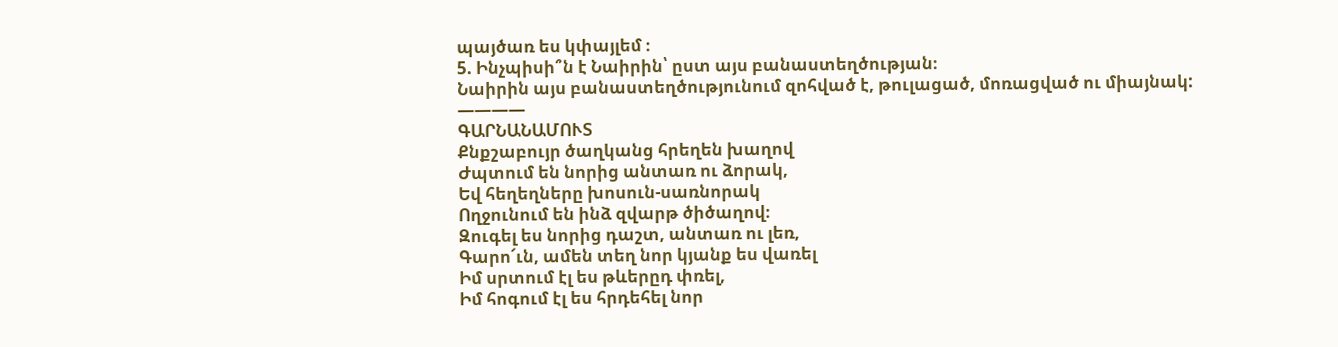պայծառ ես կփայլեմ ։
5. Ինչպիսի՞ն է Նաիրին՝ ըստ այս բանաստեղծության։
Նաիրին այս բանաստեղծությունում զոհված է, թուլացած, մոռացված ու միայնակ:
————
ԳԱՐՆԱՆԱՄՈՒՏ
Քնքշաբույր ծաղկանց հրեղեն խաղով
Ժպտում են նորից անտառ ու ձորակ,
Եվ հեղեղները խոսուն-սառնորակ
Ողջունում են ինձ զվարթ ծիծաղով։
Զուգել ես նորից դաշտ, անտառ ու լեռ,
Գարո՜ւն, ամեն տեղ նոր կյանք ես վառել
Իմ սրտում էլ ես թևերըդ փռել,
Իմ հոգում էլ ես հրդեհել նոր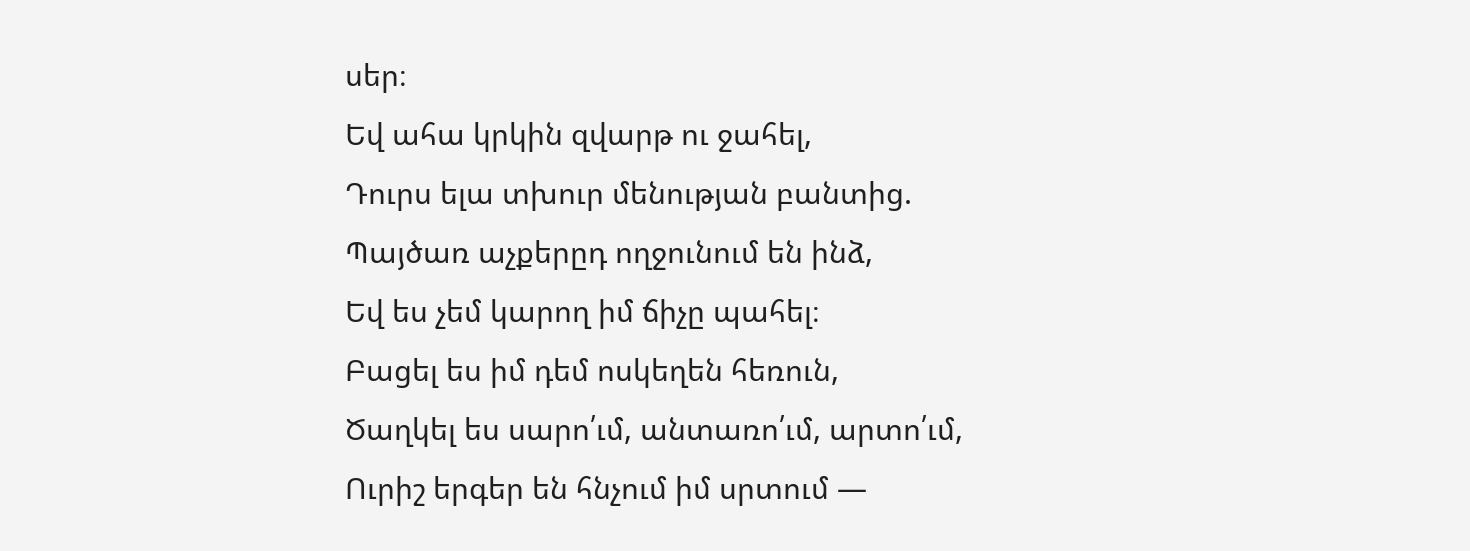սեր։
Եվ ահա կրկին զվարթ ու ջահել,
Դուրս ելա տխուր մենության բանտից.
Պայծառ աչքերըդ ողջունում են ինձ,
Եվ ես չեմ կարող իմ ճիչը պահել։
Բացել ես իմ դեմ ոսկեղեն հեռուն,
Ծաղկել ես սարո՛ւմ, անտառո՛ւմ, արտո՛ւմ,
Ուրիշ երգեր են հնչում իմ սրտում —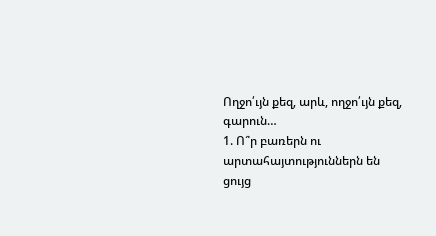Ողջո՛ւյն քեզ, արև, ողջո՛ւյն քեզ, գարուն…
1. Ո՞ր բառերն ու արտահայտություններն են ցույց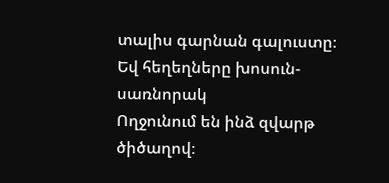տալիս գարնան գալուստը։
Եվ հեղեղները խոսուն-սառնորակ
Ողջունում են ինձ զվարթ ծիծաղով։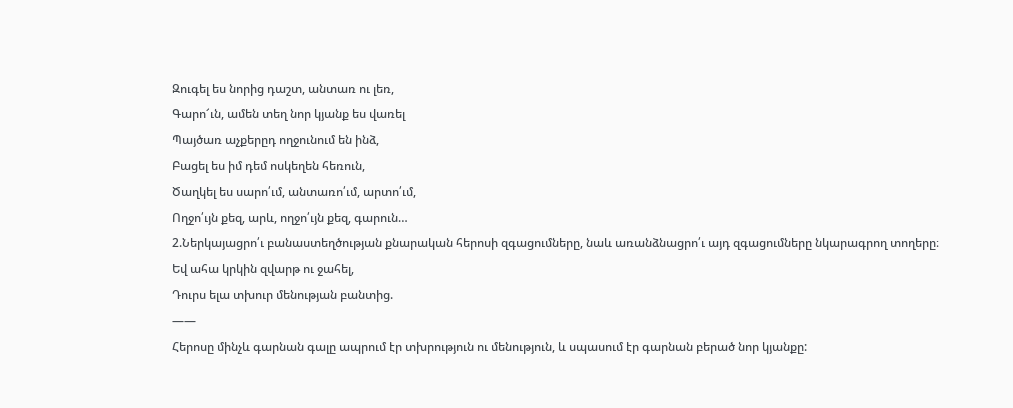Զուգել ես նորից դաշտ, անտառ ու լեռ,
Գարո՜ւն, ամեն տեղ նոր կյանք ես վառել
Պայծառ աչքերըդ ողջունում են ինձ,
Բացել ես իմ դեմ ոսկեղեն հեռուն,
Ծաղկել ես սարո՛ւմ, անտառո՛ւմ, արտո՛ւմ,
Ողջո՛ւյն քեզ, արև, ողջո՛ւյն քեզ, գարուն…
2.Ներկայացրո՛ւ բանաստեղծության քնարական հերոսի զգացումները, նաև առանձնացրո՛ւ այդ զգացումները նկարագրող տողերը։
Եվ ահա կրկին զվարթ ու ջահել,
Դուրս ելա տխուր մենության բանտից.
——
Հերոսը մինչև գարնան գալը ապրում էր տխրություն ու մենություն, և սպասում էր գարնան բերած նոր կյանքը: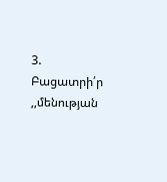3. Բացատրի՛ր ,,մենության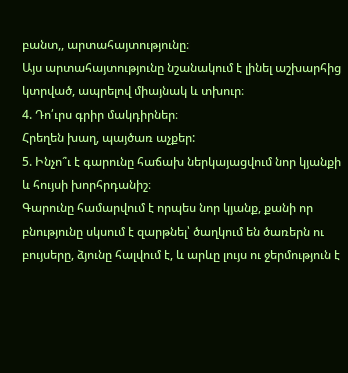բանտ,, արտահայտությունը։
Այս արտահայտությունը նշանակում է լինել աշխարհից կտրված, ապրելով միայնակ և տխուր։
4. Դո՛ւրս գրիր մակդիրներ։
Հրեղեն խաղ, պայծառ աչքեր:
5. Ինչո՞ւ է գարունը հաճախ ներկայացվում նոր կյանքի և հույսի խորհրդանիշ։
Գարունը համարվում է որպես նոր կյանք, քանի որ բնությունը սկսում է զարթնել՝ ծաղկում են ծառերն ու բույսերը, ձյունը հալվում է, և արևը լույս ու ջերմություն է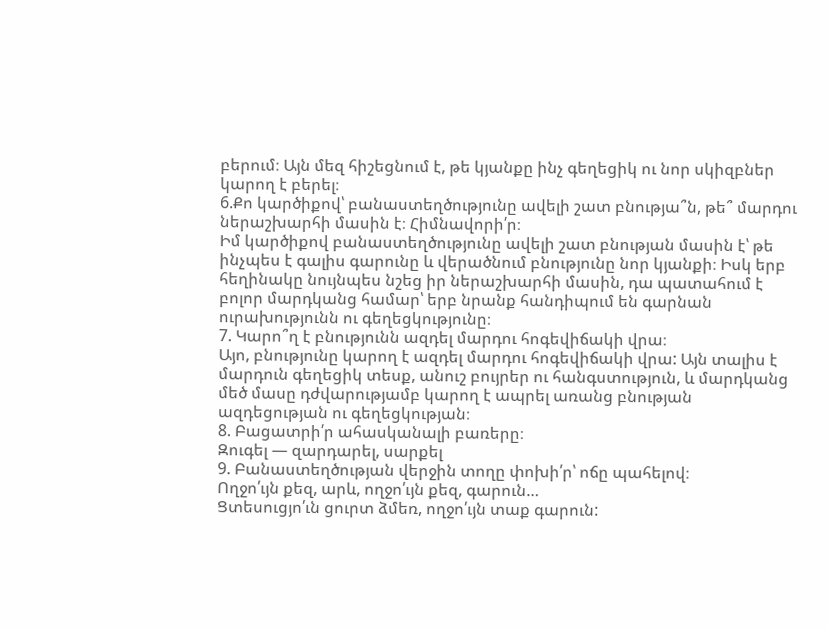բերում։ Այն մեզ հիշեցնում է, թե կյանքը ինչ գեղեցիկ ու նոր սկիզբներ կարող է բերել։
6.Քո կարծիքով՝ բանաստեղծությունը ավելի շատ բնությա՞ն, թե՞ մարդու ներաշխարհի մասին է։ Հիմնավորի՛ր։
Իմ կարծիքով բանաստեղծությունը ավելի շատ բնության մասին է՝ թե ինչպես է գալիս գարունը և վերածնում բնությունը նոր կյանքի։ Իսկ երբ հեղինակը նույնպես նշեց իր ներաշխարհի մասին, դա պատահում է բոլոր մարդկանց համար՝ երբ նրանք հանդիպում են գարնան ուրախությունն ու գեղեցկությունը։
7. Կարո՞ղ է բնությունն ազդել մարդու հոգեվիճակի վրա։
Այո, բնությունը կարող է ազդել մարդու հոգեվիճակի վրա: Այն տալիս է մարդուն գեղեցիկ տեսք, անուշ բույրեր ու հանգստություն, և մարդկանց մեծ մասը դժվարությամբ կարող է ապրել առանց բնության ազդեցության ու գեղեցկության։
8. Բացատրի՛ր ահասկանալի բառերը։
Զուգել — զարդարել, սարքել
9. Բանաստեղծության վերջին տողը փոխի՛ր՝ ոճը պահելով։
Ողջո՛ւյն քեզ, արև, ողջո՛ւյն քեզ, գարուն…
Ցտեսուցյո՛ւն ցուրտ ձմեռ, ողջո՛ւյն տաք գարուն: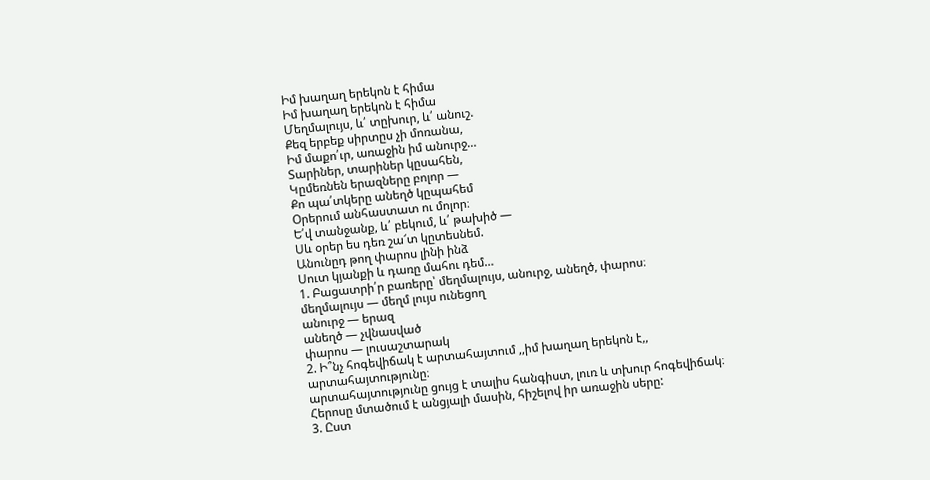Իմ խաղաղ երեկոն է հիմա
Իմ խաղաղ երեկոն է հիմա
Մեղմալույս, և՛ տըխուր, և՛ անուշ.
Քեզ երբեք սիրտըս չի մոռանա,
Իմ մաքո՛ւր, առաջին իմ անուրջ…
Տարիներ, տարիներ կըսահեն,
Կըմեռնեն երազները բոլոր —
Քո պա՛տկերը անեղծ կըպահեմ
Օրերում անհաստատ ու մոլոր։
Ե՛վ տանջանք, և՛ բեկում, և՛ թախիծ —
Սև օրեր ես դեռ շա՜տ կըտեսնեմ.
Անունըդ թող փարոս լինի ինձ
Սուտ կյանքի և դառը մահու դեմ…
1. Բացատրի՛ր բառերը՝ մեղմալույս, անուրջ, անեղծ, փարոս։
մեղմալույս — մեղմ լույս ունեցող
անուրջ — երազ
անեղծ — չվնասված
փարոս — լուսաշտարակ
2. Ի՞նչ հոգեվիճակ է արտահայտում ,,իմ խաղաղ երեկոն է,, արտահայտությունը։
արտահայտությունը ցույց է տալիս հանգիստ, լուռ և տխուր հոգեվիճակ։ Հերոսը մտածում է անցյալի մասին, հիշելով իր առաջին սերը:
3. Ըստ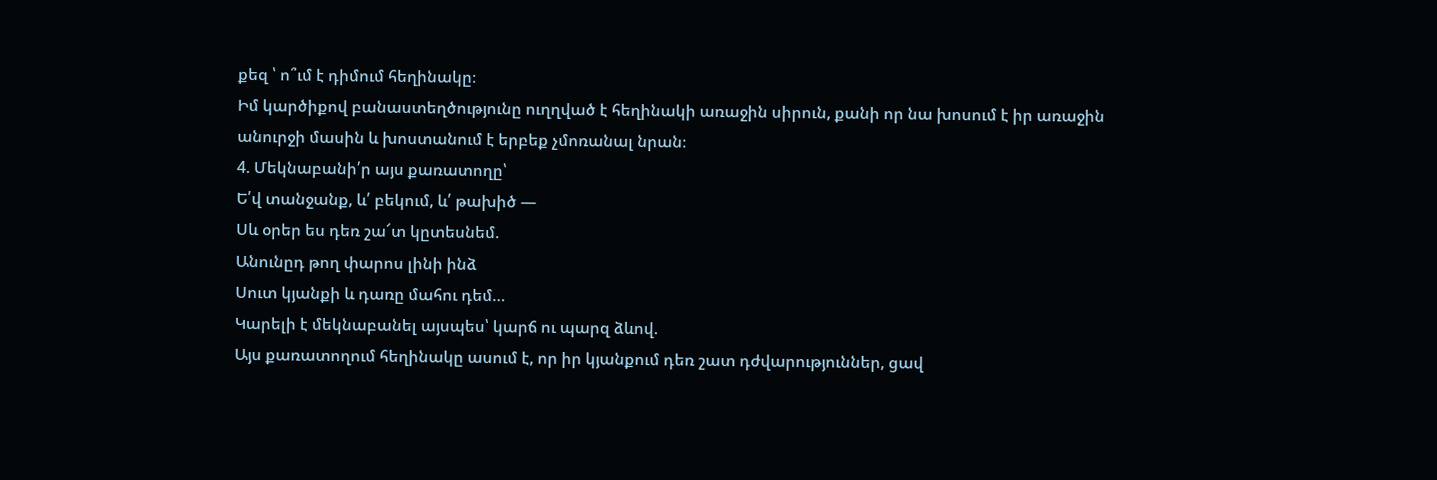քեզ ՝ ո՞ւմ է դիմում հեղինակը։
Իմ կարծիքով բանաստեղծությունը ուղղված է հեղինակի առաջին սիրուն, քանի որ նա խոսում է իր առաջին անուրջի մասին և խոստանում է երբեք չմոռանալ նրան։
4. Մեկնաբանի՛ր այս քառատողը՝
Ե՛վ տանջանք, և՛ բեկում, և՛ թախիծ —
Սև օրեր ես դեռ շա՜տ կըտեսնեմ.
Անունըդ թող փարոս լինի ինձ
Սուտ կյանքի և դառը մահու դեմ…
Կարելի է մեկնաբանել այսպես՝ կարճ ու պարզ ձևով.
Այս քառատողում հեղինակը ասում է, որ իր կյանքում դեռ շատ դժվարություններ, ցավ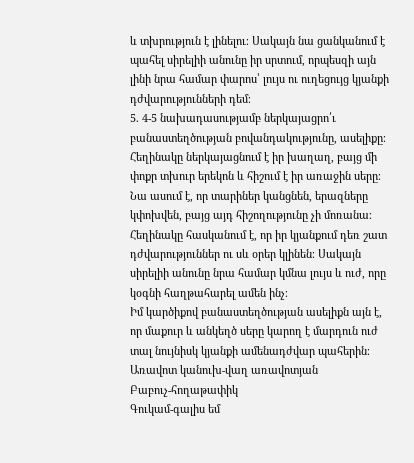և տխրություն է լինելու։ Սակայն նա ցանկանում է պահել սիրելիի անունը իր սրտում, որպեսզի այն լինի նրա համար փարոս՝ լույս ու ուղեցույց կյանքի դժվարությունների դեմ։
5. 4-5 նախադասությամբ ներկայացրո՛ւ բանաստեղծության բովանդակությունը, ասելիքը։
Հեղինակը ներկայացնում է իր խաղաղ, բայց մի փոքր տխուր երեկոն և հիշում է իր առաջին սերը։ Նա ասում է, որ տարիներ կանցնեն, երազները կփոխվեն, բայց այդ հիշողությունը չի մոռանա։ Հեղինակը հասկանում է, որ իր կյանքում դեռ շատ դժվարություններ ու սև օրեր կլինեն։ Սակայն սիրելիի անունը նրա համար կմնա լույս և ուժ, որը կօգնի հաղթահարել ամեն ինչ։
Իմ կարծիքով բանաստեղծության ասելիքն այն է, որ մաքուր և անկեղծ սերը կարող է մարդուն ուժ տալ նույնիսկ կյանքի ամենադժվար պահերին։
Առավոտ կանուխ-վաղ առավոտյան
Բաբուչ-հողաթափիկ
Գուկամ-գալիս եմ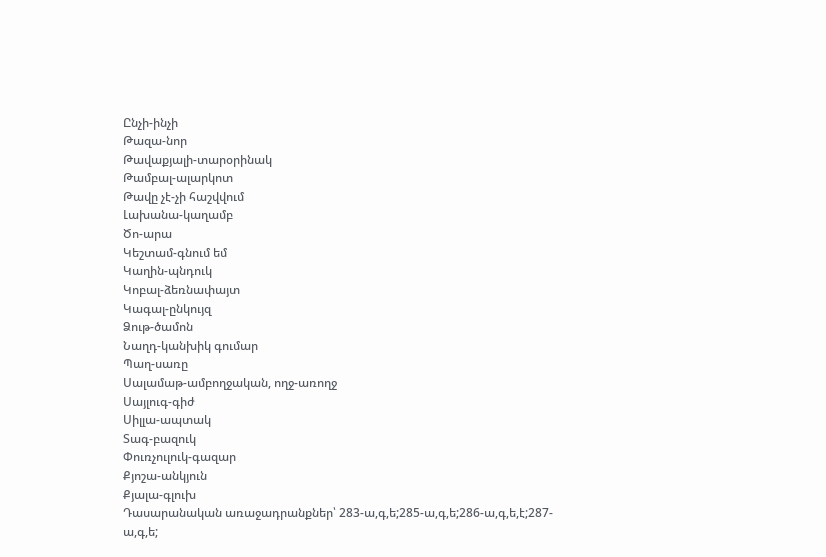Ընչի-ինչի
Թազա-նոր
Թավաքյալի-տարօրինակ
Թամբալ-ալարկոտ
Թավը չէ-չի հաշվվում
Լախանա-կաղամբ
Ծո-արա
Կեշտամ-գնում եմ
Կաղին-պնդուկ
Կոբալ-ձեռնափայտ
Կագալ-ընկույզ
Ձութ-ծամոն
Նաղդ-կանխիկ գումար
Պաղ-սառը
Սալամաթ-ամբողջական, ողջ-առողջ
Սայլուգ-գիժ
Սիլլա-ապտակ
Տագ-բազուկ
Փուռչուլուկ-գազար
Քյոշա-անկյուն
Քյալա-գլուխ
Դասարանական առաջադրանքներ՝ 283-ա,գ,ե;285-ա,գ,ե;286-ա,գ,ե,է;287-ա,գ,ե;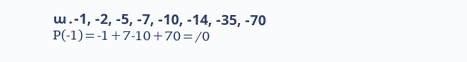ա․-1, -2, -5, -7, -10, -14, -35, -70
P(-1)=-1+7-10+70=/0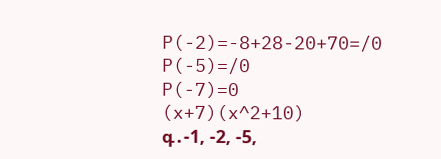P(-2)=-8+28-20+70=/0
P(-5)=/0
P(-7)=0
(x+7)(x^2+10)
գ․-1, -2, -5,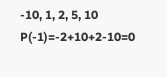-10, 1, 2, 5, 10
P(-1)=-2+10+2-10=0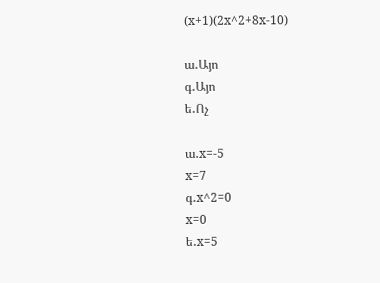(x+1)(2x^2+8x-10)

ա․Այո
գ․Այո
ե․Ոչ

ա․x=-5
x=7
գ․x^2=0
x=0
ե․x=5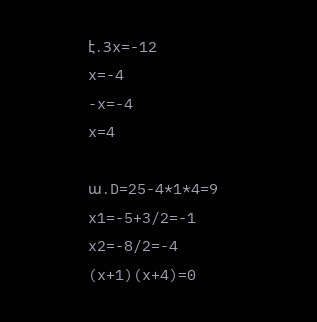է․3x=-12
x=-4
-x=-4
x=4

ա․D=25-4*1*4=9
x1=-5+3/2=-1
x2=-8/2=-4
(x+1)(x+4)=0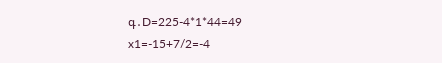գ․D=225-4*1*44=49
x1=-15+7/2=-4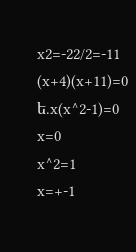x2=-22/2=-11
(x+4)(x+11)=0
ե․x(x^2-1)=0
x=0
x^2=1
x=+-1